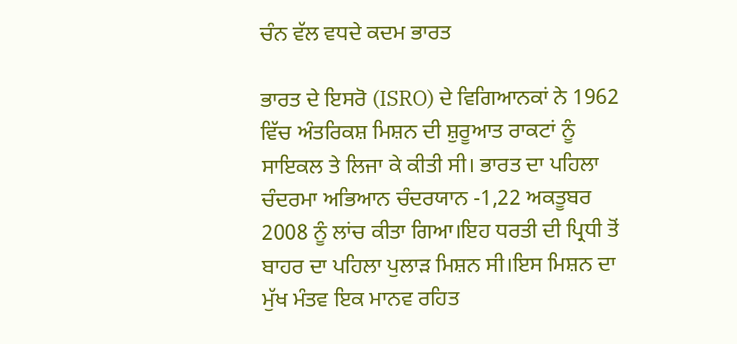ਚੰਨ ਵੱਲ ਵਧਦੇ ਕਦਮ ਭਾਰਤ

ਭਾਰਤ ਦੇ ਇਸਰੋ (ISRO) ਦੇ ਵਿਗਿਆਨਕਾਂ ਨੇ 1962 ਵਿੱਚ ਅੰਤਰਿਕਸ਼ ਮਿਸ਼ਨ ਦੀ ਸ਼ੁਰੂਆਤ ਰਾਕਟਾਂ ਨੂੰ ਸਾਇਕਲ ਤੇ ਲਿਜਾ ਕੇ ਕੀਤੀ ਸੀ। ਭਾਰਤ ਦਾ ਪਹਿਲਾ ਚੰਦਰਮਾ ਅਭਿਆਨ ਚੰਦਰਯਾਨ -1,22 ਅਕਤੂਬਰ 2008 ਨੂੰ ਲਾਂਚ ਕੀਤਾ ਗਿਆ।ਇਹ ਧਰਤੀ ਦੀ ਪ੍ਰਿਧੀ ਤੋਂ ਬਾਹਰ ਦਾ ਪਹਿਲਾ ਪੁਲਾੜ ਮਿਸ਼ਨ ਸੀ।ਇਸ ਮਿਸ਼ਨ ਦਾ ਮੁੱਖ ਮੰਤਵ ਇਕ ਮਾਨਵ ਰਹਿਤ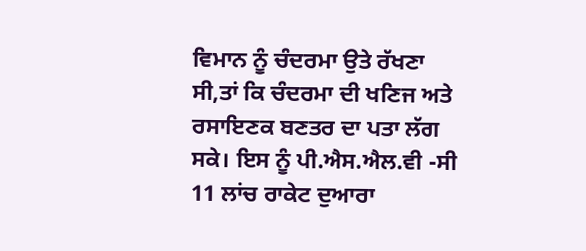ਵਿਮਾਨ ਨੂੰ ਚੰਦਰਮਾ ਉਤੇ ਰੱਖਣਾ ਸੀ,ਤਾਂ ਕਿ ਚੰਦਰਮਾ ਦੀ ਖਣਿਜ ਅਤੇ ਰਸਾਇਣਕ ਬਣਤਰ ਦਾ ਪਤਾ ਲੱਗ ਸਕੇ। ਇਸ ਨੂੰ ਪੀ.ਐਸ.ਐਲ.ਵੀ -ਸੀ 11 ਲਾਂਚ ਰਾਕੇਟ ਦੁਆਰਾ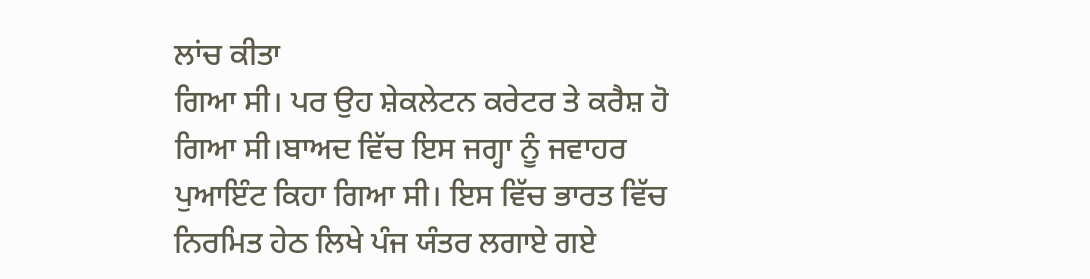ਲਾਂਚ ਕੀਤਾ
ਗਿਆ ਸੀ। ਪਰ ਉਹ ਸ਼ੇਕਲੇਟਨ ਕਰੇਟਰ ਤੇ ਕਰੈਸ਼ ਹੋ ਗਿਆ ਸੀ।ਬਾਅਦ ਵਿੱਚ ਇਸ ਜਗ੍ਹਾ ਨੂੰ ਜਵਾਹਰ ਪੁਆਇੰਟ ਕਿਹਾ ਗਿਆ ਸੀ। ਇਸ ਵਿੱਚ ਭਾਰਤ ਵਿੱਚ ਨਿਰਮਿਤ ਹੇਠ ਲਿਖੇ ਪੰਜ ਯੰਤਰ ਲਗਾਏ ਗਏ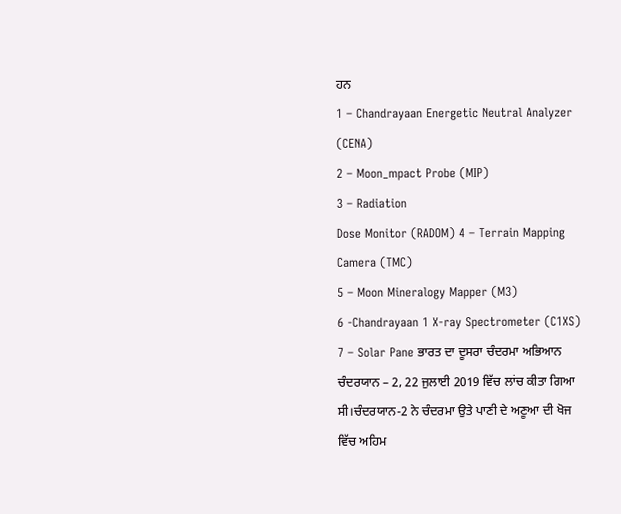ਹਨ
1 – Chandrayaan Energetic Neutral Analyzer (CENA)
2 – Moon_mpact Probe (MIP)
3 – Radiation
Dose Monitor (RADOM) 4 – Terrain Mapping Camera (TMC)
5 – Moon Mineralogy Mapper (M3)
6 -Chandrayaan 1 X-ray Spectrometer (C1XS)
7 – Solar Pane ਭਾਰਤ ਦਾ ਦੂਸਰਾ ਚੰਦਰਮਾ ਅਭਿਆਨ ਚੰਦਰਯਾਨ – 2, 22 ਜੁਲਾਈ 2019 ਵਿੱਚ ਲਾਂਚ ਕੀਤਾ ਗਿਆ ਸੀ।ਚੰਦਰਯਾਨ-2 ਨੇ ਚੰਦਰਮਾ ਉਤੇ ਪਾਣੀ ਦੇ ਅਣੂਆ ਦੀ ਖੋਜ ਵਿੱਚ ਅਹਿਮ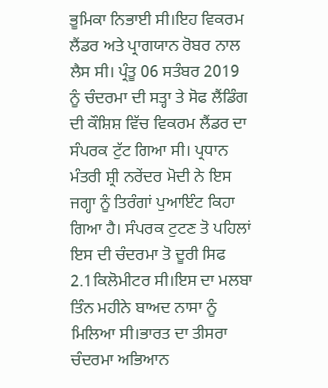ਭੂਮਿਕਾ ਨਿਭਾਈ ਸੀ।ਇਹ ਵਿਕਰਮ ਲੈਂਡਰ ਅਤੇ ਪ੍ਰਾਗਯਾਨ ਰੋਬਰ ਨਾਲ ਲੈਸ ਸੀ। ਪ੍ਰੰਤੂ 06 ਸਤੰਬਰ 2019 ਨੂੰ ਚੰਦਰਮਾ ਦੀ ਸਤ੍ਹਾ ਤੇ ਸੋਫ ਲੈਂਡਿੰਗ ਦੀ ਕੌਸ਼ਿਸ਼ ਵਿੱਚ ਵਿਕਰਮ ਲੈਂਡਰ ਦਾ ਸੰਪਰਕ ਟੁੱਟ ਗਿਆ ਸੀ। ਪ੍ਰਧਾਨ ਮੰਤਰੀ ਸ਼੍ਰੀ ਨਰੇਂਦਰ ਮੋਦੀ ਨੇ ਇਸ ਜਗ੍ਹਾ ਨੂੰ ਤਿਰੰਗਾਂ ਪੁਆਇੰਟ ਕਿਹਾ ਗਿਆ ਹੈ। ਸੰਪਰਕ ਟੁਟਣ ਤੋ ਪਹਿਲਾਂ ਇਸ ਦੀ ਚੰਦਰਮਾ ਤੋ ਦੂਰੀ ਸਿਫ 2.1ਕਿਲੋਮੀਟਰ ਸੀ।ਇਸ ਦਾ ਮਲਬਾ ਤਿੰਨ ਮਹੀਨੇ ਬਾਅਦ ਨਾਸਾ ਨੂੰ ਮਿਲਿਆ ਸੀ।ਭਾਰਤ ਦਾ ਤੀਸਰਾ ਚੰਦਰਮਾ ਅਭਿਆਨ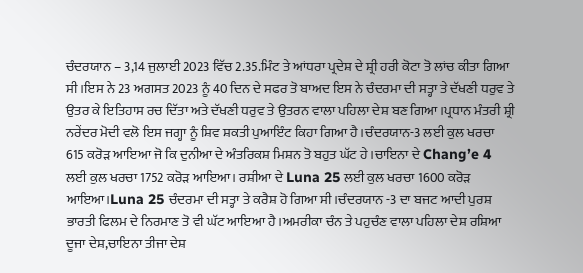ਚੰਦਰਯਾਨ – 3,14 ਜੁਲਾਈ 2023 ਵਿੱਚ 2.35.ਮਿੰਟ ਤੇ ਆਂਧਰਾ ਪ੍ਰਦੇਸ਼ ਦੇ ਸ਼੍ਰੀ ਹਰੀ ਕੋਟਾ ਤੋ ਲਾਂਚ ਕੀਤਾ ਗਿਆ ਸੀ।ਇਸ ਨੇ 23 ਅਗਸਤ 2023 ਨੂੰ 40 ਦਿਨ ਦੇ ਸਫਰ ਤੋ ਬਾਅਦ ਇਸ ਨੇ ਚੰਦਰਮਾ ਦੀ ਸਤ੍ਹਾ ਤੇ ਦੱਖਣੀ ਧਰੁਵ ਤੇ ਉਤਰ ਕੇ ਇਤਿਹਾਸ ਰਚ ਦਿੱਤਾ ਅਤੇ ਦੱਖਣੀ ਧਰੁਵ ਤੇ ਉਤਰਨ ਵਾਲਾ ਪਹਿਲਾ ਦੇਸ਼ ਬਣ ਗਿਆ ।ਪ੍ਰਧਾਨ ਮੰਤਰੀ ਸ਼੍ਰੀ ਨਰੇਂਦਰ ਮੋਦੀ ਵਲੋ ਇਸ ਜਗ੍ਹਾ ਨੂੰ ਸ਼ਿਵ ਸ਼ਕਤੀ ਪੁਆਇੰਟ ਕਿਹਾ ਗਿਆ ਹੈ।ਚੰਦਰਯਾਨ-3 ਲਈ ਕੁਲ ਖਰਚਾ 615 ਕਰੋੜ ਆਇਆ ਜੋ ਕਿ ਦੁਨੀਆ ਦੇ ਅੰਤਰਿਕਸ਼ ਮਿਸ਼ਨ ਤੋ ਬਹੁਤ ਘੱਟ ਹੇ।ਚਾਇਨਾ ਦੇ Chang’e 4 ਲਈ ਕੁਲ ਖਰਚਾ 1752 ਕਰੋੜ ਆਇਆ। ਰਸ਼ੀਆ ਦੇ Luna 25 ਲਈ ਕੁਲ ਖਰਚਾ 1600 ਕਰੋੜ
ਆਇਆ।Luna 25 ਚੰਦਰਮਾ ਦੀ ਸਤ੍ਹਾ ਤੇ ਕਰੈਸ਼ ਹੋ ਗਿਆ ਸੀ।ਚੰਦਰਯਾਨ -3 ਦਾ ਬਜਟ ਆਦੀ ਪੁਰਸ਼ ਭਾਰਤੀ ਫਿਲਮ ਦੇ ਨਿਰਮਾਣ ਤੋ ਵੀ ਘੱਟ ਆਇਆ ਹੈ।ਅਮਰੀਕਾ ਚੰਨ ਤੇ ਪਹੁਚੰਣ ਵਾਲਾ ਪਹਿਲਾ ਦੇਸ਼ ਰਸ਼ਿਆ ਦੂਜਾ ਦੇਸ਼,ਚਾਇਨਾ ਤੀਜਾ ਦੇਸ਼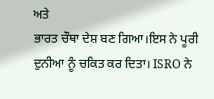ਅਤੇ
ਭਾਰਤ ਚੌਥਾ ਦੇਸ਼ ਬਣ ਗਿਆ।ਇਸ ਨੇ ਪੂਰੀ ਦੁਨੀਆ ਨੂੰ ਚਕਿਤ ਕਰ ਦਿਤਾ। ISRO ਨੇ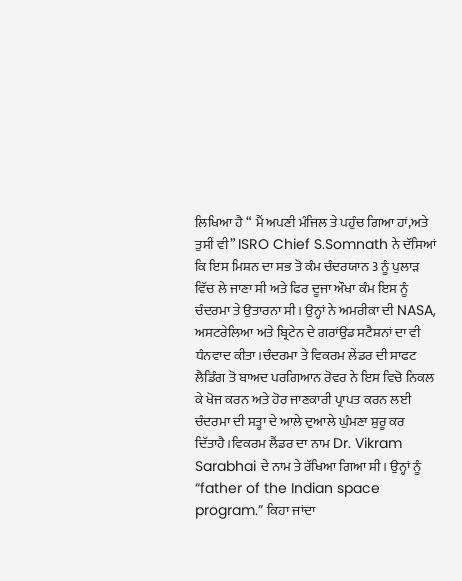ਲਿਖਿਆ ਹੈ “ ਮੈਂ ਅਪਣੀ ਮੰਜਿਲ ਤੇ ਪਹੁੰਚ ਗਿਆ ਹਾਂ,ਅਤੇ ਤੁਸੀਂ ਵੀ” ISRO Chief S.Somnath ਨੇ ਦੱਸਿਆਂ ਕਿ ਇਸ ਮਿਸ਼ਨ ਦਾ ਸਭ ਤੋ ਕੰਮ ਚੰਦਰਯਾਨ 3 ਨੂੰ ਪੁਲਾੜ ਵਿੱਚ ਲੇ ਜਾਣਾ ਸੀ ਅਤੇ ਫਿਰ ਦੂਜਾ ਔਖਾ ਕੰਮ ਇਸ ਨੂੰ ਚੰਦਰਮਾ ਤੇ ਉਤਾਰਨਾ ਸੀ। ਉਨ੍ਹਾਂ ਨੇ ਅਮਰੀਕਾ ਦੀ NASA, ਅਸਟਰੇਲਿਆ ਅਤੇ ਬ੍ਰਿਟੇਨ ਦੇ ਗਰਾਂਉਡ ਸਟੈਸ਼ਨਾਂ ਦਾ ਵੀ ਧੰਨਵਾਦ ਕੀਤਾ।ਚੰਦਰਮਾ ਤੇ ਵਿਕਰਮ ਲੇਂਡਰ ਦੀ ਸਾਫਟ ਲੈਡਿੰਗ ਤੋ ਬਾਅਦ ਪਰਗਿਆਨ ਰੋਵਰ ਨੇ ਇਸ ਵਿਚੋ ਨਿਕਲ ਕੇ ਖੋਜ ਕਰਨ ਅਤੇ ਹੋਰ ਜਾਣਕਾਰੀ ਪ੍ਰਾਪਤ ਕਰਨ ਲਈ ਚੰਦਰਮਾ ਦੀ ਸਤ੍ਹਾ ਦੇ ਆਲੇ ਦੁਆਲੇ ਘੁੰਮਣਾ ਸ਼ੁਰੂ ਕਰ ਦਿੱਤਾਹੈ।ਵਿਕਰਮ ਲੈਂਡਰ ਦਾ ਨਾਮ Dr. Vikram Sarabhai ਦੇ ਨਾਮ ਤੇ ਰੱਖਿਆ ਗਿਆ ਸੀ। ਉਨ੍ਹਾਂ ਨੂੰ “father of the Indian space program.” ਕਿਹਾ ਜਾਂਦਾ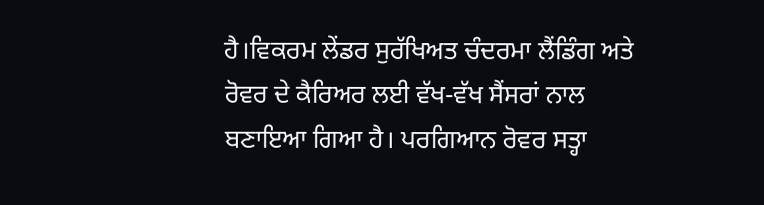ਹੈ।ਵਿਕਰਮ ਲੇਂਡਰ ਸੁਰੱਖਿਅਤ ਚੰਦਰਮਾ ਲੈਂਡਿੰਗ ਅਤੇ ਰੋਵਰ ਦੇ ਕੈਰਿਅਰ ਲਈ ਵੱਖ-ਵੱਖ ਸੈਂਸਰਾਂ ਨਾਲ ਬਣਾਇਆ ਗਿਆ ਹੈ। ਪਰਗਿਆਨ ਰੋਵਰ ਸਤ੍ਹਾ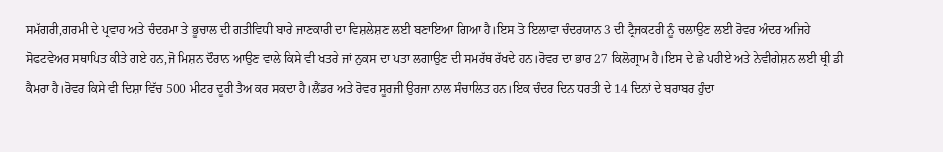ਸਮੱਗਰੀ,ਗਰਮੀ ਦੇ ਪ੍ਰਵਾਹ ਅਤੇ ਚੰਦਰਮਾ ਤੇ ਭੂਚਾਲ ਦੀ ਗਤੀਵਿਧੀ ਬਾਰੇ ਜਾਣਕਾਰੀ ਦਾ ਵਿਸ਼ਲੇਸ਼ਣ ਲਈ ਬਣਾਇਆ ਗਿਆ ਹੈ।ਇਸ ਤੋ ਇਲਾਵਾ ਚੰਦਰਯਾਨ 3 ਦੀ ਟ੍ਰੈਜਕਟਰੀ ਨੂੰ ਚਲਾਉਣ ਲਈ ਰੋਵਰ ਅੰਦਰ ਅਜਿਹੇ ਸੋਫਟਵੇਅਰ ਸਥਾਪਿਤ ਕੀਤੇ ਗਏ ਹਨ,ਜੋ ਮਿਸ਼ਨ ਦੌਰਾਨ ਆਉਣ ਵਾਲੇ ਕਿਸੇ ਵੀ ਖਤਰੇ ਜਾਂ ਨੁਕਸ ਦਾ ਪਤਾ ਲਗਾਉਣ ਦੀ ਸਮਰੱਥ ਰੱਖਦੇ ਹਨ।ਰੋਵਰ ਦਾ ਭਾਰ 27 ਕਿਲੋਗ੍ਰਾਮ ਹੈ।ਇਸ ਦੇ ਛੇ ਪਹੀਏ ਅਤੇ ਨੇਵੀਗੇਸ਼ਨ ਲਈ ਥ੍ਰੀ ਡੀ ਕੈਮਰਾ ਹੈ।ਰੋਵਰ ਕਿਸੇ ਵੀ ਦਿਸ਼ਾ ਵਿੱਚ 500 ਮੀਟਰ ਦੂਰੀ ਤੈਅ ਕਰ ਸਕਦਾ ਹੈ।ਲੈਂਡਰ ਅਤੇ ਰੋਵਰ ਸੂਰਜੀ ਉਰਜਾ ਨਾਲ ਸੰਚਾਲਿਤ ਹਨ।ਇਕ ਚੰਦਰ ਦਿਨ ਧਰਤੀ ਦੇ 14 ਦਿਨਾਂ ਦੇ ਬਰਾਬਰ ਹੁੰਦਾ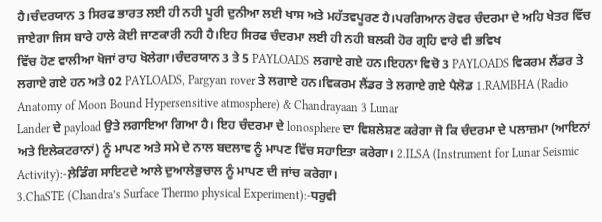ਹੈ।ਚੰਦਰਯਾਨ 3 ਸਿਰਫ ਭਾਰਤ ਲਈ ਹੀ ਨਹੀ ਪੂਰੀ ਦੁਨੀਆ ਲਈ ਖਾਸ ਅਤੇ ਮਹੱਤਵਪੂਰਣ ਹੈ।ਪਰਗਿਆਨ ਰੋਵਰ ਚੰਦਰਮਾ ਦੇ ਅਹਿ ਖੇਤਰ ਵਿੱਚ ਜਾਏਗਾ ਜਿਸ ਬਾਰੇ ਹਾਲੇ ਕੋਈ ਜਾਣਕਾਰੀ ਨਹੀ ਹੈ।ਇਹ ਸਿਰਫ ਚੰਦਰਮਾ ਲਈ ਹੀ ਨਹੀ ਬਲਕੀ ਹੋਰ ਗ੍ਰਹਿ ਵਾਰੇ ਵੀ ਭਵਿਖ
ਵਿੱਚ ਹੋਣ ਵਾਲੀਆ ਖੋਜਾਂ ਰਾਹ ਖੋਲੇਗਾ।ਚੰਦਰਯਾਨ 3 ਤੇ 5 PAYLOADS ਲਗਾਏ ਗਏ ਹਨ।ਇਹਨਾ ਵਿਚੋ 3 PAYLOADS ਵਿਕਰਮ ਲੈਂਡਰ ਤੇ ਲਗਾਏ ਗਏ ਹਨ ਅਤੇ 02 PAYLOADS, Pargyan rover ਤੇ ਲਗਾਏ ਹਨ।ਵਿਕਰਮ ਲੈਂਡਰ ਤੇ ਲਗਾਏ ਗਏ ਪੈਲੋਡ 1.RAMBHA (Radio Anatomy of Moon Bound Hypersensitive atmosphere) & Chandrayaan 3 Lunar
Lander ਦੇ payload ਉਤੇ ਲਗਾਇਆ ਗਿਆ ਹੈ। ਇਹ ਚੰਦਰਮਾ ਦੇ lonosphere ਦਾ ਵਿਸ਼ਲੇਸ਼ਣ ਕਰੇਗਾ ਜੋ ਕਿ ਚੰਦਰਮਾ ਦੇ ਪਲਾਜ਼ਮਾ (ਆਇਨਾਂ ਅਤੇ ਇਲੇਕਟਰਾਨਾਂ) ਨੂੰ ਮਾਪਣ ਅਤੇ ਸਮੇ ਦੇ ਨਾਲ ਬਦਲਾਵ ਨੂੰ ਮਾਪਣ ਵਿੱਚ ਸਹਾਇਤਾ ਕਰੇਗਾ। 2.ILSA (Instrument for Lunar Seismic Activity):-ਲ਼ੇਡਿੰਗ ਸਾਇਟਦੇ ਆਲੇ ਦੁਆਲੇਭੁਚਾਲ ਨੂੰ ਮਾਪਣ ਦੀ ਜਾਂਚ ਕਰੇਗਾ।
3.ChaSTE (Chandra’s Surface Thermo physical Experiment):-ਧਰੁਵੀ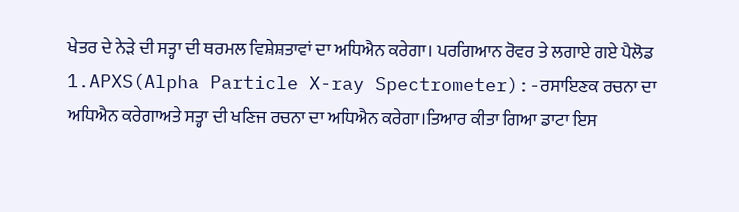ਖੇਤਰ ਦੇ ਨੇੜੇ ਦੀ ਸਤ੍ਹਾ ਦੀ ਥਰਮਲ ਵਿਸ਼ੇਸ਼ਤਾਵਾਂ ਦਾ ਅਧਿਐਨ ਕਰੇਗਾ। ਪਰਗਿਆਨ ਰੋਵਰ ਤੇ ਲਗਾਏ ਗਏ ਪੈਲੋਡ
1.APXS(Alpha Particle X-ray Spectrometer):-ਰਸਾਇਣਕ ਰਚਨਾ ਦਾ ਅਧਿਐਨ ਕਰੇਗਾਅਤੇ ਸਤ੍ਹਾ ਦੀ ਖਣਿਜ ਰਚਨਾ ਦਾ ਅਧਿਐਨ ਕਰੇਗਾ।ਤਿਆਰ ਕੀਤਾ ਗਿਆ ਡਾਟਾ ਇਸ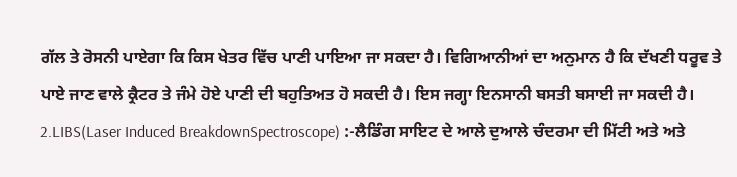ਗੱਲ ਤੇ ਰੋਸਨੀ ਪਾਏਗਾ ਕਿ ਕਿਸ ਖੇਤਰ ਵਿੱਚ ਪਾਣੀ ਪਾਇਆ ਜਾ ਸਕਦਾ ਹੈ। ਵਿਗਿਆਨੀਆਂ ਦਾ ਅਨੁਮਾਨ ਹੈ ਕਿ ਦੱਖਣੀ ਧਰੂਵ ਤੇ ਪਾਏ ਜਾਣ ਵਾਲੇ ਕ੍ਰੈਟਰ ਤੇ ਜੰਮੇ ਹੋਏ ਪਾਣੀ ਦੀ ਬਹੁਤਿਅਤ ਹੋ ਸਕਦੀ ਹੈ। ਇਸ ਜਗ੍ਹਾ ਇਨਸਾਨੀ ਬਸਤੀ ਬਸਾਈ ਜਾ ਸਕਦੀ ਹੈ।
2.LIBS(Laser Induced BreakdownSpectroscope) :-ਲੈਡਿੰਗ ਸਾਇਟ ਦੇ ਆਲੇ ਦੁਆਲੇ ਚੰਦਰਮਾ ਦੀ ਮਿੱਟੀ ਅਤੇ ਅਤੇ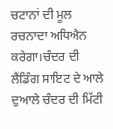ਚਟਾਨਾਂ ਦੀ ਮੂਲ ਰਚਨਾਦਾ ਅਧਿਐਨ ਕਰੇਗਾ।ਚੰਦਰ ਦੀ ਲੈਂਡਿੰਗ ਸਾਇਟ ਦੇ ਆਲੇ ਦੁਆਲੇ ਚੰਦਰ ਦੀ ਮਿੱਟੀ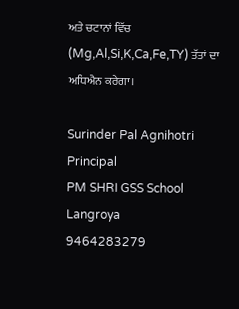ਅਤੇ ਚਟਾਨਾਂ ਵਿੱਚ (Mg,Al,Si,K,Ca,Fe,TY) ਤੱਤਾਂ ਦਾ ਅਧਿਐਨ ਕਰੇਗਾ।

Surinder Pal Agnihotri
Principal
PM SHRI GSS School Langroya
9464283279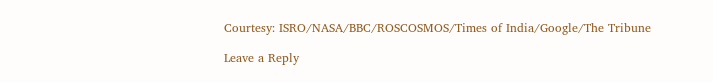Courtesy: ISRO/NASA/BBC/ROSCOSMOS/Times of India/Google/The Tribune

Leave a Reply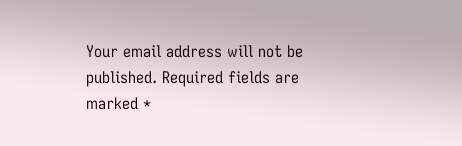Your email address will not be published. Required fields are marked *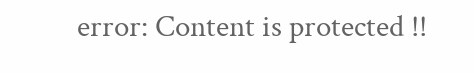error: Content is protected !!